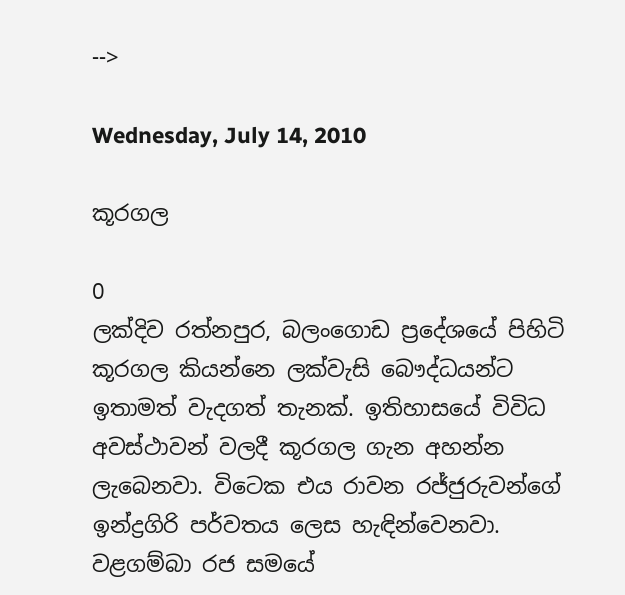-->

Wednesday, July 14, 2010

කූරගල

0
ලක්දිව රත්නපුර, බලංගොඩ ප්‍රදේශයේ පිහිටි කූරගල කියන්නෙ ලක්වැසි බෞද්ධයන්ට ඉතාමත් වැදගත් තැනක්. ඉතිහාසයේ විවිධ අවස්ථාවන් වලදී කූරගල ගැන අහන්න ලැබෙනවා. විටෙක එය රාවන රජ්ජුරුවන්ගේ ඉන්ද්‍රගිරි පර්වතය ලෙස හැඳින්වෙනවා. වළගම්බා රජ සමයේ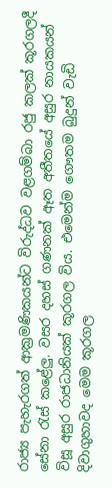රාජ්‍ය පැහැරගත් ආක්‍රමණිකයන්ට විරුද්ධව වළගම්බා රජු කලක් කූරගලදී සේනා රැස් කළේලු. වසර දහස් ගණනක් ඈත අතීතයේ අසුර නායකයන් විසූ අසුර රාජධානියක් කූරගල විය. එමෙන්ම ගෞතම බුදුන් වැඩි දිවාගුහාවද මෙම කූරගල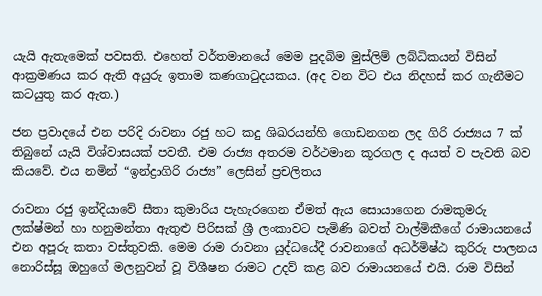යැයි ඇතැමෙක් පවසති. එහෙත් වර්තමානයේ මෙම පුදබිම මුස්ලිම් ලබ්ධිකයන් විසින් ආක්‍රමණය කර ඇති අයුරු ඉතාම කණගාටුදයකය. (අද වන විට එය නිදහස් කර ගැනීමට කටයුතු කර ඇත.)

ජන ප්‍රවාදයේ එන පරිදි රාවනා රජු හට කදු ශිඛරයන්හි ගොඩනගන ලද ගිරි රාජ්‍යය 7 ක් තිබුනේ යැයි විශ්වාසයක් පවතී. එම රාජ්‍ය අතරම වර්ථමාන කූරගල ද අයත් ව පැවති බව කියවේ. එය නමින් “ඉන්ද්‍රාගිරි රාජ්‍ය” ලෙසින් ප්‍රචලිතය

රාවනා රජු ඉන්දියාවේ සීතා කුමාරිය පැහැරගෙන ඒමත් ඇය සොයාගෙන රාමකුමරු ලක්ෂ්මන් හා හනුමන්තා ඇතුළු පිරිසක් ශ්‍රී ලංකාවට පැමිණි බවත් වාල්මිකීගේ රාමායනයේ එන අපූරු කතා වස්තුවකි. මෙම රාම රාවනා යුද්ධයේදී රාවනාගේ අධර්මිෂ්ඨ කුරිරු පාලනය නොරිස්සූ ඔහුගේ මලනුවන් වූ විශීෂන රාමට උදව් කළ බව රාමායනයේ එයි. රාම විසින්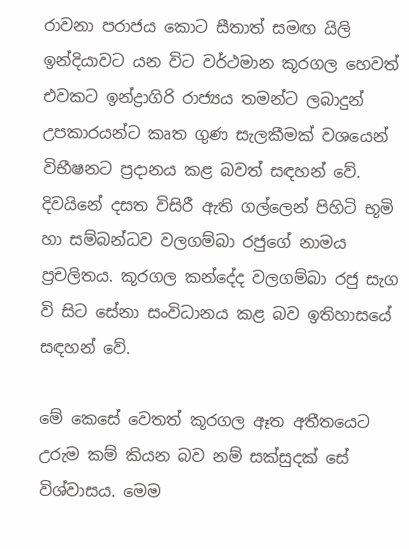රාවනා පරාජය කොට සීතාත් සමඟ යිලි ඉන්දිය‍ාවට යන විට වර්ථමාන කූරගල හෙවත් එවකට ඉන්ද්‍රාගිරි රාජ්‍යය තමන්ට ලබාදුන් උපකාරයන්ට කෘත ගුණ සැලකීමක් වශයෙන් විභීෂනට ප්‍රදානය කළ බවත් සඳහන් වේ. දිවයිනේ දසත විසිරී ඇති ගල්ලෙන් පිහිටි භූමි හා සම්බන්ධව වලගම්බා රජුගේ නාමය ප්‍රචලිතය. කූරගල කන්දේද වලගම්බා රජු සැග වි සිට සේනා සංවිධානය කළ බව ඉතිහාසයේ සඳහන් වේ.

මේ කෙසේ වෙතත් කූරගල ඈත අතීතයෙට උරුම කම් කියන බව නම් සක්සුදක් සේ විශ්වාසය. මෙම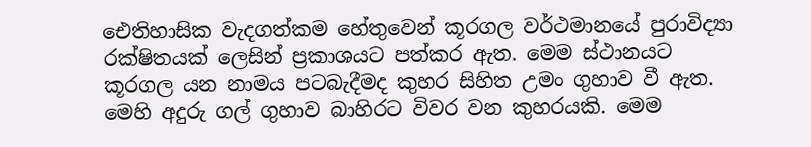ඓතිහාසික වැදගත්කම හේතුවෙන් කූරගල වර්ථමානයේ පුරාවිද්‍යා රක්ෂිතයක් ලෙසින් ප්‍රකාශයට පත්කර ඇත. මෙම ස්ථානයට කූරගල යන නාමය පටබැදීමද කුහර සිහිත උමං ගුහාව වී ඇත. මෙහි අදුරු ගල් ගුහාව බාහිරට විවර වන කුහරයකි. මෙම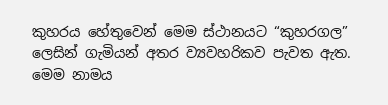කුහරය හේතුවෙන් මෙම ස්ථානයට “කුහරගල” ලෙසින් ගැමියන් අතර ව්‍යවහරිකව පැවත ඇත. මෙම නාමය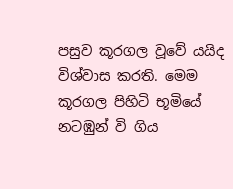පසුව කූරගල වූවේ යයිද විශ්වාස කරති. මෙම කූරගල පිහිටි භූමියේ නටඹුන් වි ගිය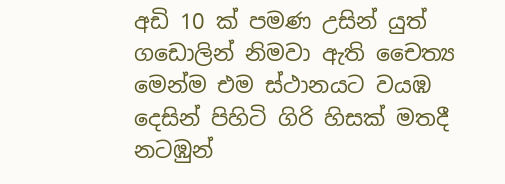අඩි 10 ක් පමණ උසින් යුත් ගඩොලින් නිමවා ඇති චෛත්‍ය මෙන්ම එම ස්ථානයට වයඹ දෙසින් පිහිටි ගිරි හිසක් මතදී නටඹුන්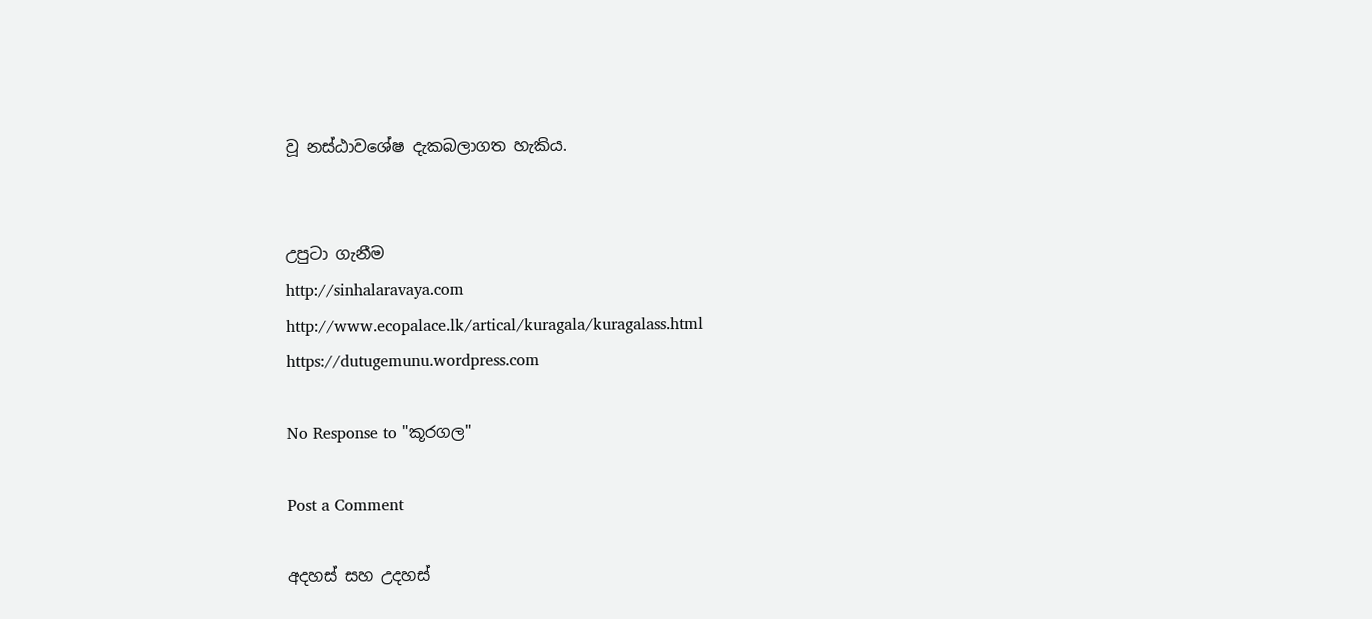වූ නස්ඨාව‍ශේෂ දැකබලාගත හැකිය.


උපුටා ගැනීම
http://sinhalaravaya.com
http://www.ecopalace.lk/artical/kuragala/kuragalass.html
https://dutugemunu.wordpress.com

No Response to "කූරගල"

Post a Comment

අදහස් සහ උදහස්